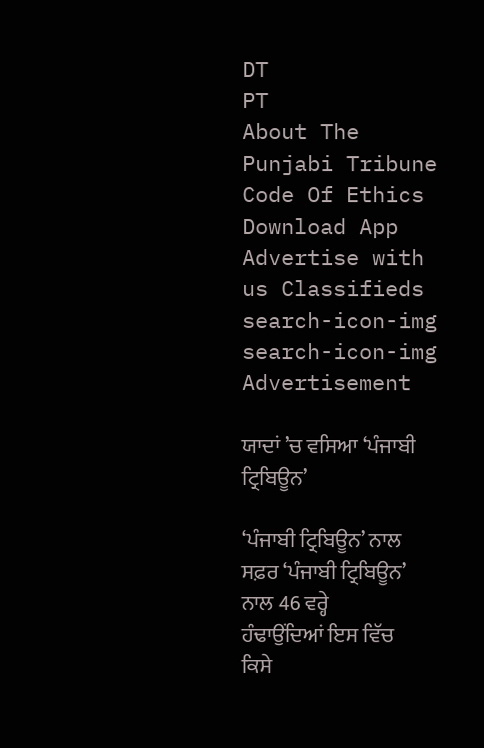DT
PT
About The Punjabi Tribune Code Of Ethics Download App Advertise with us Classifieds
search-icon-img
search-icon-img
Advertisement

ਯਾਦਾਂ ’ਚ ਵਸਿਆ ‘ਪੰਜਾਬੀ ਟ੍ਰਿਬਿਊਨ’

‘ਪੰਜਾਬੀ ਟ੍ਰਿਬਿਊਨ’ ਨਾਲ ਸਫ਼ਰ ‘ਪੰਜਾਬੀ ਟ੍ਰਿਬਿਊਨ’ ਨਾਲ 46 ਵਰ੍ਹੇ ਹੰਢਾਉਂਦਿਆਂ ਇਸ ਵਿੱਚ ਕਿਸੇ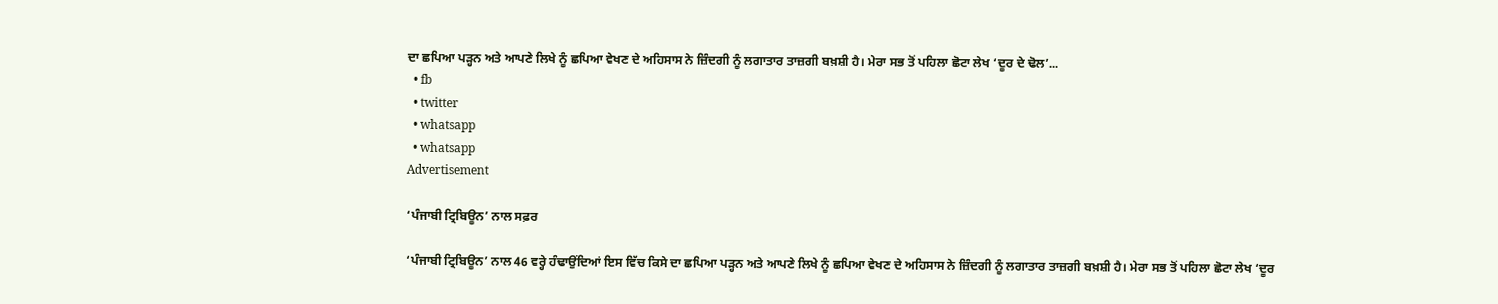ਦਾ ਛਪਿਆ ਪੜ੍ਹਨ ਅਤੇ ਆਪਣੇ ਲਿਖੇ ਨੂੰ ਛਪਿਆ ਵੇਖਣ ਦੇ ਅਹਿਸਾਸ ਨੇ ਜ਼ਿੰਦਗੀ ਨੂੰ ਲਗਾਤਾਰ ਤਾਜ਼ਗੀ ਬਖ਼ਸ਼ੀ ਹੈ। ਮੇਰਾ ਸਭ ਤੋਂ ਪਹਿਲਾ ਛੋਟਾ ਲੇਖ ‘ਦੂਰ ਦੇ ਢੋਲ’...
  • fb
  • twitter
  • whatsapp
  • whatsapp
Advertisement

‘ਪੰਜਾਬੀ ਟ੍ਰਿਬਿਊਨ’ ਨਾਲ ਸਫ਼ਰ

‘ਪੰਜਾਬੀ ਟ੍ਰਿਬਿਊਨ’ ਨਾਲ 46 ਵਰ੍ਹੇ ਹੰਢਾਉਂਦਿਆਂ ਇਸ ਵਿੱਚ ਕਿਸੇ ਦਾ ਛਪਿਆ ਪੜ੍ਹਨ ਅਤੇ ਆਪਣੇ ਲਿਖੇ ਨੂੰ ਛਪਿਆ ਵੇਖਣ ਦੇ ਅਹਿਸਾਸ ਨੇ ਜ਼ਿੰਦਗੀ ਨੂੰ ਲਗਾਤਾਰ ਤਾਜ਼ਗੀ ਬਖ਼ਸ਼ੀ ਹੈ। ਮੇਰਾ ਸਭ ਤੋਂ ਪਹਿਲਾ ਛੋਟਾ ਲੇਖ ‘ਦੂਰ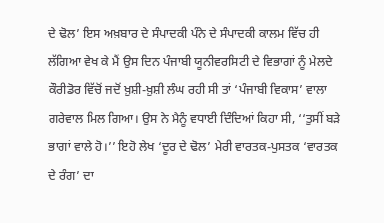ਦੇ ਢੋਲ’ ਇਸ ਅਖ਼ਬਾਰ ਦੇ ਸੰਪਾਦਕੀ ਪੰਨੇ ਦੇ ਸੰਪਾਦਕੀ ਕਾਲਮ ਵਿੱਚ ਹੀ ਲੱਗਿਆ ਵੇਖ ਕੇ ਮੈਂ ਉਸ ਦਿਨ ਪੰਜਾਬੀ ਯੂਨੀਵਰਸਿਟੀ ਦੇ ਵਿਭਾਗਾਂ ਨੂੰ ਮੇਲਦੇ ਕੌਰੀਡੋਰ ਵਿੱਚੋਂ ਜਦੋਂ ਖ਼ੁਸ਼ੀ-ਖ਼ੁਸ਼ੀ ਲੰਘ ਰਹੀ ਸੀ ਤਾਂ ‘ਪੰਜਾਬੀ ਵਿਕਾਸ’ ਵਾਲਾ ਗਰੇਵਾਲ ਮਿਲ ਗਿਆ। ਉਸ ਨੇ ਮੈਨੂੰ ਵਧਾਈ ਦਿੰਦਿਆਂ ਕਿਹਾ ਸੀ, ‘‘ਤੁਸੀਂ ਬੜੇ ਭਾਗਾਂ ਵਾਲੇ ਹੋ।’’ ਇਹੋ ਲੇਖ ‘ਦੂਰ ਦੇ ਢੋਲ’ ਮੇਰੀ ਵਾਰਤਕ-ਪੁਸਤਕ ‘ਵਾਰਤਕ ਦੇ ਰੰਗ’ ਦਾ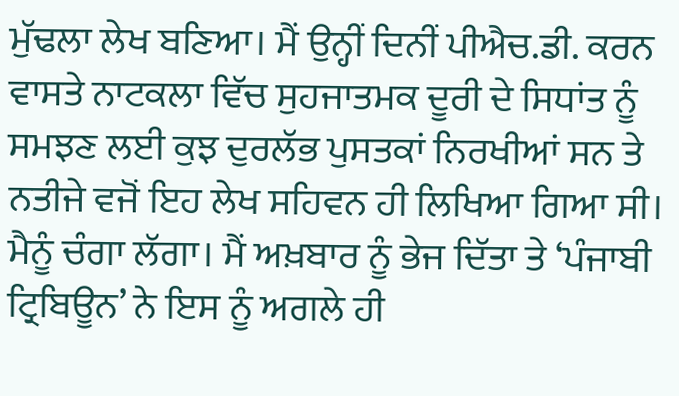ਮੁੱਢਲਾ ਲੇਖ ਬਣਿਆ। ਮੈਂ ਉਨ੍ਹੀਂ ਦਿਨੀਂ ਪੀਐਚ.ਡੀ. ਕਰਨ ਵਾਸਤੇ ਨਾਟਕਲਾ ਵਿੱਚ ਸੁਹਜਾਤਮਕ ਦੂਰੀ ਦੇ ਸਿਧਾਂਤ ਨੂੰ ਸਮਝਣ ਲਈ ਕੁਝ ਦੁਰਲੱਭ ਪੁਸਤਕਾਂ ਨਿਰਖੀਆਂ ਸਨ ਤੇ ਨਤੀਜੇ ਵਜੋਂ ਇਹ ਲੇਖ ਸਹਿਵਨ ਹੀ ਲਿਖਿਆ ਗਿਆ ਸੀ। ਮੈਨੂੰ ਚੰਗਾ ਲੱਗਾ। ਮੈਂ ਅਖ਼ਬਾਰ ਨੂੰ ਭੇਜ ਦਿੱਤਾ ਤੇ ‘ਪੰਜਾਬੀ ਟ੍ਰਿਬਿਊਨ’ ਨੇ ਇਸ ਨੂੰ ਅਗਲੇ ਹੀ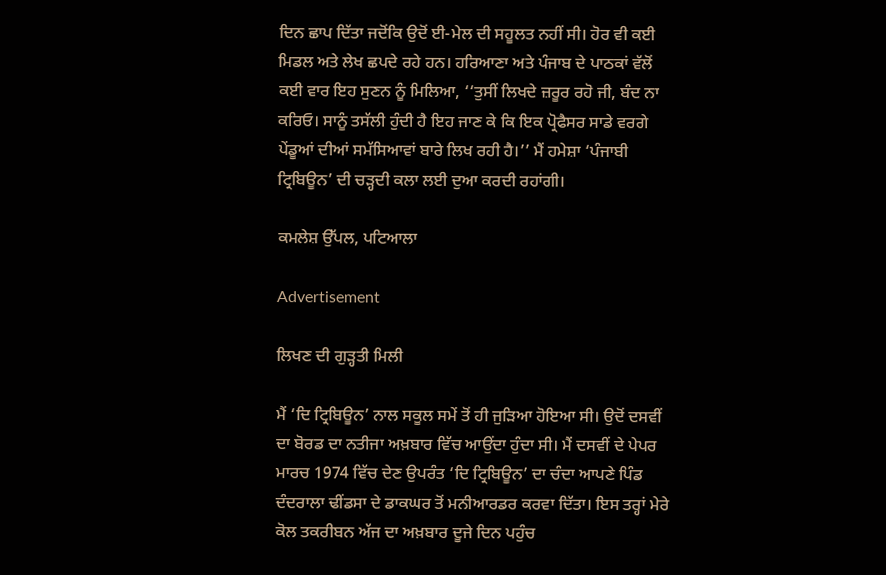ਦਿਨ ਛਾਪ ਦਿੱਤਾ ਜਦੋਂਕਿ ਉਦੋਂ ਈ-ਮੇਲ ਦੀ ਸਹੂਲਤ ਨਹੀਂ ਸੀ। ਹੋਰ ਵੀ ਕਈ ਮਿਡਲ ਅਤੇ ਲੇਖ ਛਪਦੇ ਰਹੇ ਹਨ। ਹਰਿਆਣਾ ਅਤੇ ਪੰਜਾਬ ਦੇ ਪਾਠਕਾਂ ਵੱਲੋਂ ਕਈ ਵਾਰ ਇਹ ਸੁਣਨ ਨੂੰ ਮਿਲਿਆ, ‘‘ਤੁਸੀਂ ਲਿਖਦੇ ਜ਼ਰੂਰ ਰਹੋ ਜੀ, ਬੰਦ ਨਾ ਕਰਿਓ। ਸਾਨੂੰ ਤਸੱਲੀ ਹੁੰਦੀ ਹੈ ਇਹ ਜਾਣ ਕੇ ਕਿ ਇਕ ਪ੍ਰੋਫੈਸਰ ਸਾਡੇ ਵਰਗੇ ਪੇਂਡੂਆਂ ਦੀਆਂ ਸਮੱਸਿਆਵਾਂ ਬਾਰੇ ਲਿਖ ਰਹੀ ਹੈ।’’ ਮੈਂ ਹਮੇਸ਼ਾ ‘ਪੰਜਾਬੀ ਟ੍ਰਿਬਿਊਨ’ ਦੀ ਚੜ੍ਹਦੀ ਕਲਾ ਲਈ ਦੁਆ ਕਰਦੀ ਰਹਾਂਗੀ।

ਕਮਲੇਸ਼ ਉੱਪਲ, ਪਟਿਆਲਾ

Advertisement

ਲਿਖਣ ਦੀ ਗੁੜ੍ਹਤੀ ਮਿਲੀ

ਮੈਂ ‘ਦਿ ਟ੍ਰਿਬਿਊਨ’ ਨਾਲ ਸਕੂਲ ਸਮੇਂ ਤੋਂ ਹੀ ਜੁੜਿਆ ਹੋਇਆ ਸੀ। ਉਦੋਂ ਦਸਵੀਂ ਦਾ ਬੋਰਡ ਦਾ ਨਤੀਜਾ ਅਖ਼ਬਾਰ ਵਿੱਚ ਆਉਂਦਾ ਹੁੰਦਾ ਸੀ। ਮੈਂ ਦਸਵੀਂ ਦੇ ਪੇਪਰ ਮਾਰਚ 1974 ਵਿੱਚ ਦੇਣ ਉਪਰੰਤ ‘ਦਿ ਟ੍ਰਿਬਿਊਨ’ ਦਾ ਚੰਦਾ ਆਪਣੇ ਪਿੰਡ ਦੰਦਰਾਲਾ ਢੀਂਡਸਾ ਦੇ ਡਾਕਘਰ ਤੋਂ ਮਨੀਆਰਡਰ ਕਰਵਾ ਦਿੱਤਾ। ਇਸ ਤਰ੍ਹਾਂ ਮੇਰੇ ਕੋਲ ਤਕਰੀਬਨ ਅੱਜ ਦਾ ਅਖ਼ਬਾਰ ਦੂਜੇ ਦਿਨ ਪਹੁੰਚ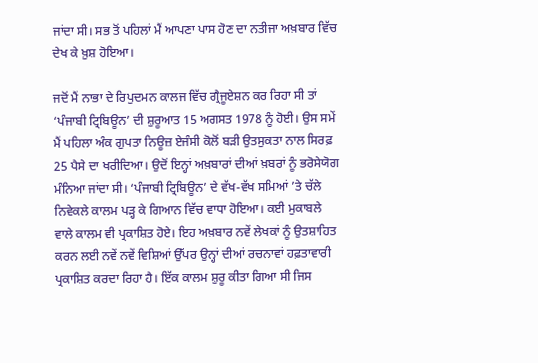ਜਾਂਦਾ ਸੀ। ਸਭ ਤੋਂ ਪਹਿਲਾਂ ਮੈਂ ਆਪਣਾ ਪਾਸ ਹੋਣ ਦਾ ਨਤੀਜਾ ਅਖ਼ਬਾਰ ਵਿੱਚ ਦੇਖ ਕੇ ਖ਼ੁਸ਼ ਹੋਇਆ।

ਜਦੋਂ ਮੈਂ ਨਾਭਾ ਦੇ ਰਿਪੁਦਮਨ ਕਾਲਜ ਵਿੱਚ ਗ੍ਰੈਜੂਏਸ਼ਨ ਕਰ ਰਿਹਾ ਸੀ ਤਾਂ ‘ਪੰਜਾਬੀ ਟ੍ਰਿਬਿਊਨ’ ਦੀ ਸ਼ੁਰੂਆਤ 15 ਅਗਸਤ 1978 ਨੂੰ ਹੋਈ। ਉਸ ਸਮੇਂ ਮੈਂ ਪਹਿਲਾ ਅੰਕ ਗੁਪਤਾ ਨਿਊਜ਼ ਏਜੰਸੀ ਕੋਲੋਂ ਬੜੀ ਉਤਸੁਕਤਾ ਨਾਲ ਸਿਰਫ਼ 25 ਪੈਸੇ ਦਾ ਖਰੀਦਿਆ। ਉਦੋਂ ਇਨ੍ਹਾਂ ਅਖ਼ਬਾਰਾਂ ਦੀਆਂ ਖ਼ਬਰਾਂ ਨੂੰ ਭਰੋਸੇਯੋਗ ਮੰਨਿਆ ਜਾਂਦਾ ਸੀ। ‘ਪੰਜਾਬੀ ਟ੍ਰਿਬਿਊਨ’ ਦੇ ਵੱਖ-ਵੱਖ ਸਮਿਆਂ ’ਤੇ ਚੱਲੇ ਨਿਵੇਕਲੇ ਕਾਲਮ ਪੜ੍ਹ ਕੇ ਗਿਆਨ ਵਿੱਚ ਵਾਧਾ ਹੋਇਆ। ਕਈ ਮੁਕਾਬਲੇ ਵਾਲੇ ਕਾਲਮ ਵੀ ਪ੍ਰਕਾਸ਼ਿਤ ਹੋਏ। ਇਹ ਅਖ਼ਬਾਰ ਨਵੇਂ ਲੇਖਕਾਂ ਨੂੰ ਉਤਸ਼ਾਹਿਤ ਕਰਨ ਲਈ ਨਵੇਂ ਨਵੇਂ ਵਿਸ਼ਿਆਂ ਉੱਪਰ ਉਨ੍ਹਾਂ ਦੀਆਂ ਰਚਨਾਵਾਂ ਹਫ਼ਤਾਵਾਰੀ ਪ੍ਰਕਾਸ਼ਿਤ ਕਰਦਾ ਰਿਹਾ ਹੈ। ਇੱਕ ਕਾਲਮ ਸ਼ੁਰੂ ਕੀਤਾ ਗਿਆ ਸੀ ਜਿਸ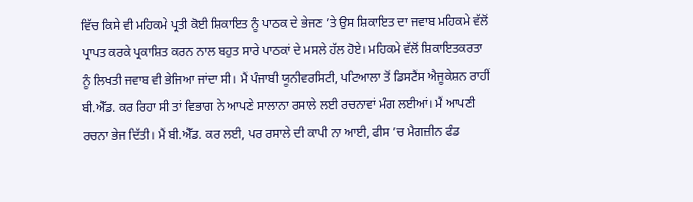ਵਿੱਚ ਕਿਸੇ ਵੀ ਮਹਿਕਮੇ ਪ੍ਰਤੀ ਕੋਈ ਸ਼ਿਕਾਇਤ ਨੂੰ ਪਾਠਕ ਦੇ ਭੇਜਣ ’ਤੇ ਉਸ ਸ਼ਿਕਾਇਤ ਦਾ ਜਵਾਬ ਮਹਿਕਮੇ ਵੱਲੋਂ ਪ੍ਰਾਪਤ ਕਰਕੇ ਪ੍ਰਕਾਸ਼ਿਤ ਕਰਨ ਨਾਲ ਬਹੁਤ ਸਾਰੇ ਪਾਠਕਾਂ ਦੇ ਮਸਲੇ ਹੱਲ ਹੋਏ। ਮਹਿਕਮੇ ਵੱਲੋਂ ਸ਼ਿਕਾਇਤਕਰਤਾ ਨੂੰ ਲਿਖਤੀ ਜਵਾਬ ਵੀ ਭੇਜਿਆ ਜਾਂਦਾ ਸੀ। ਮੈਂ ਪੰਜਾਬੀ ਯੂਨੀਵਰਸਿਟੀ, ਪਟਿਆਲਾ ਤੋਂ ਡਿਸਟੈਂਸ ਐਜੂਕੇਸ਼ਨ ਰਾਹੀਂ ਬੀ.ਐੱਡ. ਕਰ ਰਿਹਾ ਸੀ ਤਾਂ ਵਿਭਾਗ ਨੇ ਆਪਣੇ ਸਾਲਾਨਾ ਰਸਾਲੇ ਲਈ ਰਚਨਾਵਾਂ ਮੰਗ ਲਈਆਂ। ਮੈਂ ਆਪਣੀ ਰਚਨਾ ਭੇਜ ਦਿੱਤੀ। ਮੈਂ ਬੀ.ਐੱਡ. ਕਰ ਲਈ, ਪਰ ਰਸਾਲੇ ਦੀ ਕਾਪੀ ਨਾ ਆਈ, ਫੀਸ ’ਚ ਮੈਗਜ਼ੀਨ ਫੰਡ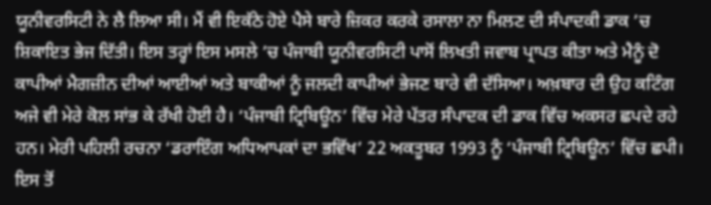ਯੂਨੀਵਰਸਿਟੀ ਨੇ ਲੈ ਲਿਆ ਸੀ। ਮੈਂ ਵੀ ਇਕੱਠੇ ਹੋਏ ਪੈਸੇ ਬਾਰੇ ਜ਼ਿਕਰ ਕਰਕੇ ਰਸਾਲਾ ਨਾ ਮਿਲਣ ਦੀ ਸੰਪਾਦਕੀ ਡਾਕ ’ਚ ਸ਼ਿਕਾਇਤ ਭੇਜ ਦਿੱਤੀ। ਇਸ ਤਰ੍ਹਾਂ ਇਸ ਮਸਲੇ ’ਚ ਪੰਜਾਬੀ ਯੂਨੀਵਰਸਿਟੀ ਪਾਸੋਂ ਲਿਖਤੀ ਜਵਾਬ ਪ੍ਰਾਪਤ ਕੀਤਾ ਅਤੇ ਮੈਨੂੰ ਦੋ ਕਾਪੀਆਂ ਮੈਗਜ਼ੀਨ ਦੀਆਂ ਆਈਆਂ ਅਤੇ ਬਾਕੀਆਂ ਨੂੰ ਜਲਦੀ ਕਾਪੀਆਂ ਭੇਜਣ ਬਾਰੇ ਵੀ ਦੱਸਿਆ। ਅਖ਼ਬਾਰ ਦੀ ਉਹ ਕਟਿੰਗ ਅਜੇ ਵੀ ਮੇਰੇ ਕੋਲ ਸਾਂਭ ਕੇ ਰੱਖੀ ਹੋਈ ਹੈ। ‘ਪੰਜਾਬੀ ਟ੍ਰਿਬਿਊਨ’ ਵਿੱਚ ਮੇਰੇ ਪੱਤਰ ਸੰਪਾਦਕ ਦੀ ਡਾਕ ਵਿੱਚ ਅਕਸਰ ਛਪਦੇ ਰਹੇ ਹਨ। ਮੇਰੀ ਪਹਿਲੀ ਰਚਨਾ ‘ਡਰਾਇੰਗ ਅਧਿਆਪਕਾਂ ਦਾ ਭਵਿੱਖ’ 22 ਅਕਤੂਬਰ 1993 ਨੂੰ ‘ਪੰਜਾਬੀ ਟ੍ਰਿਬਿਊਨ’ ਵਿੱਚ ਛਪੀ। ਇਸ ਤੋਂ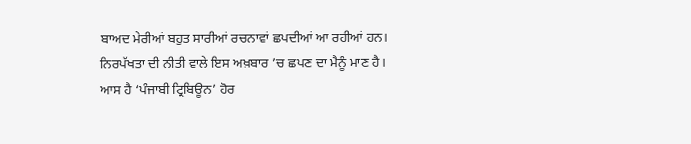ਬਾਅਦ ਮੇਰੀਆਂ ਬਹੁਤ ਸਾਰੀਆਂ ਰਚਨਾਵਾਂ ਛਪਦੀਆਂ ਆ ਰਹੀਆਂ ਹਨ। ਨਿਰਪੱਖਤਾ ਦੀ ਨੀਤੀ ਵਾਲੇ ਇਸ ਅਖ਼ਬਾਰ ’ਚ ਛਪਣ ਦਾ ਮੈਨੂੰ ਮਾਣ ਹੈ। ਆਸ ਹੈ ‘ਪੰਜਾਬੀ ਟ੍ਰਿਬਿਊਨ’ ਹੋਰ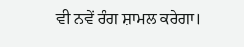ਵੀ ਨਵੇਂ ਰੰਗ ਸ਼ਾਮਲ ਕਰੇਗਾ।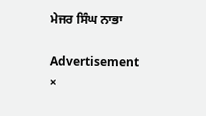ਮੇਜਰ ਸਿੰਘ ਨਾਭਾ

Advertisement
×